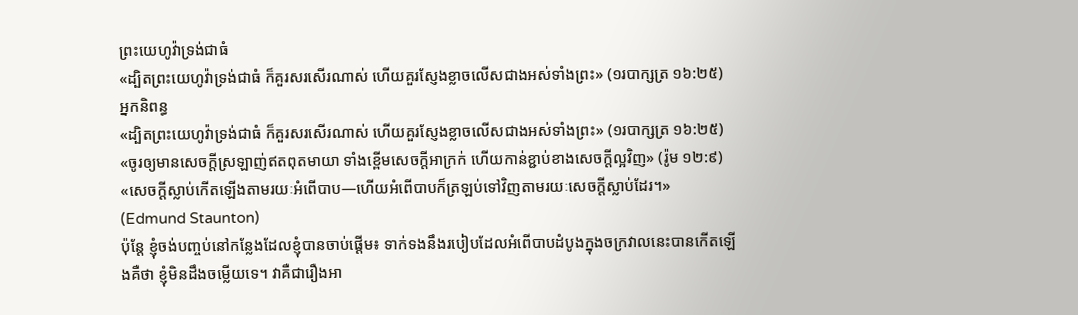ព្រះយេហូវ៉ាទ្រង់ជាធំ
«ដ្បិតព្រះយេហូវ៉ាទ្រង់ជាធំ ក៏គួរសរសើរណាស់ ហើយគួរស្ញែងខ្លាចលើសជាងអស់ទាំងព្រះ» (១របាក្សត្រ ១៦:២៥)
អ្នកនិពន្ធ
«ដ្បិតព្រះយេហូវ៉ាទ្រង់ជាធំ ក៏គួរសរសើរណាស់ ហើយគួរស្ញែងខ្លាចលើសជាងអស់ទាំងព្រះ» (១របាក្សត្រ ១៦:២៥)
«ចូរឲ្យមានសេចក្តីស្រឡាញ់ឥតពុតមាយា ទាំងខ្ពើមសេចក្តីអាក្រក់ ហើយកាន់ខ្ជាប់ខាងសេចក្តីល្អវិញ» (រ៉ូម ១២:៩)
«សេចក្ដីស្លាប់កើតឡើងតាមរយៈអំពើបាប—ហើយអំពើបាបក៏ត្រឡប់ទៅវិញតាមរយៈសេចក្ដីស្លាប់ដែរ។» (Edmund Staunton)
ប៉ុន្តែ ខ្ញុំចង់បញ្ចប់នៅកន្លែងដែលខ្ញុំបានចាប់ផ្ដើម៖ ទាក់ទងនឹងរបៀបដែលអំពើបាបដំបូងក្នុងចក្រវាលនេះបានកើតឡើងគឺថា ខ្ញុំមិនដឹងចម្លើយទេ។ វាគឺជារឿងអា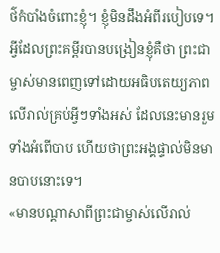ថ៌កំបាំងចំពោះខ្ញុំ។ ខ្ញុំមិនដឹងអំពីរបៀបទេ។ អ្វីដែលព្រះគម្ពីរបានបង្រៀនខ្ញុំគឺថា ព្រះជាម្ចាស់មានពេញទៅដោយអធិបតេយ្យភាពលើរាល់គ្រប់អ្វីៗទាំងអស់ ដែលនេះមានរួមទាំងអំពើបាប ហើយថាព្រះអង្គផ្ទាល់មិនមានបាបនោះទេ។
«មានបណ្ដាសាពីព្រះជាម្ចាស់លើរាល់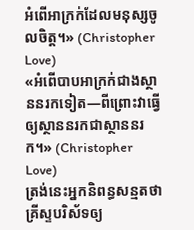អំពើអាក្រក់ដែលមនុស្សចូលចិត្ត។» (Christopher Love)
«អំពើបាបអាក្រក់ជាងស្ថាននរកទៀត—ពីព្រោះវាធ្វើឲ្យស្ថាននរកជាស្ថាននរក។» (Christopher Love)
ត្រង់នេះអ្នកនិពន្ធសន្មតថា គ្រីស្ទបរិស័ទឲ្យ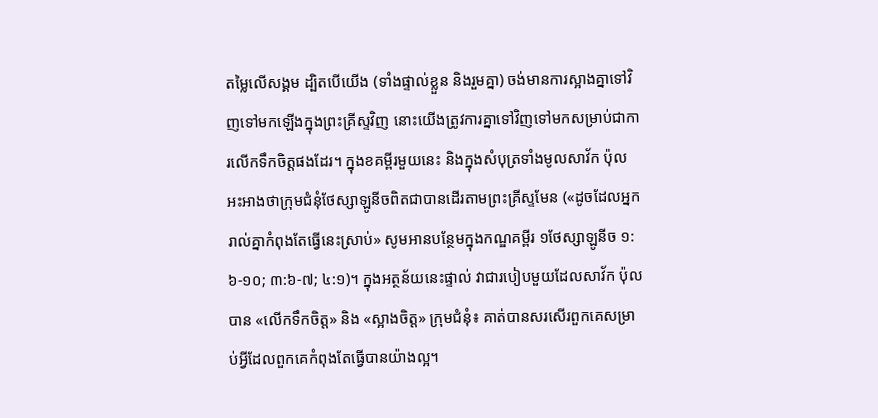តម្លៃលើសង្គម ដ្បិតបើយើង (ទាំងផ្ទាល់ខ្លួន និងរួមគ្នា) ចង់មានការស្អាងគ្នាទៅវិញទៅមកឡើងក្នុងព្រះគ្រីស្ទវិញ នោះយើងត្រូវការគ្នាទៅវិញទៅមកសម្រាប់ជាការលើកទឹកចិត្តផងដែរ។ ក្នុងខគម្ពីរមួយនេះ និងក្នុងសំបុត្រទាំងមូលសាវ័ក ប៉ុល អះអាងថាក្រុមជំនុំថែស្សាឡូនីចពិតជាបានដើរតាមព្រះគ្រីស្ទមែន («ដូចដែលអ្នករាល់គ្នាកំពុងតែធ្វើនេះស្រាប់» សូមអានបន្ថែមក្នុងកណ្ឌគម្ពីរ ១ថែស្សាឡូនីច ១:៦-១០; ៣:៦-៧; ៤:១)។ ក្នុងអត្ថន័យនេះផ្ទាល់ វាជារបៀបមួយដែលសាវ័ក ប៉ុល បាន «លើកទឹកចិត្ត» និង «ស្អាងចិត្ត» ក្រុមជំនុំ៖ គាត់បានសរសើរពួកគេសម្រាប់អ្វីដែលពួកគេកំពុងតែធ្វើបានយ៉ាងល្អ។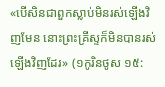«បើសិនជាពួកស្លាប់មិនរស់ឡើងវិញមែន នោះព្រះគ្រីស្ទក៏មិនបានរស់ឡើងវិញដែរ» (១កូរិនថូស ១៥: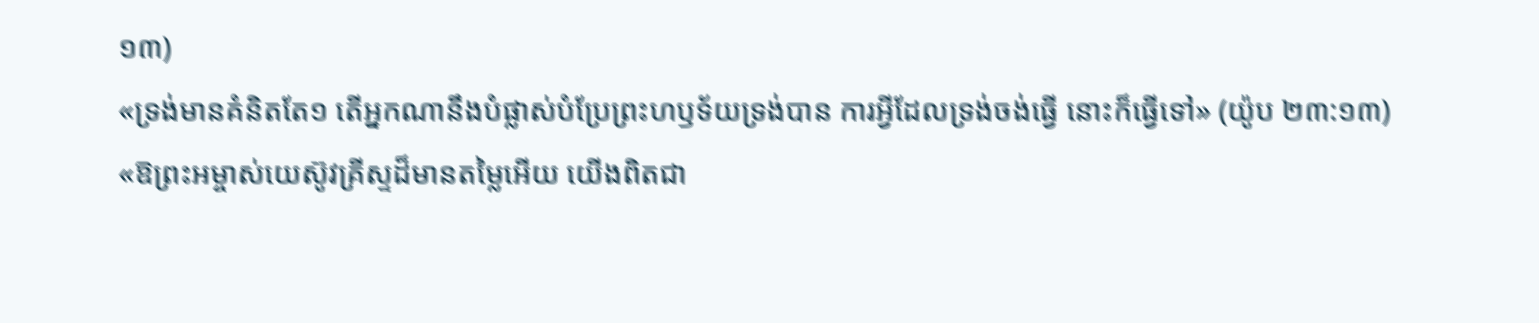១៣)
«ទ្រង់មានគំនិតតែ១ តើអ្នកណានឹងបំផ្លាស់បំប្រែព្រះហឫទ័យទ្រង់បាន ការអ្វីដែលទ្រង់ចង់ធ្វើ នោះក៏ធ្វើទៅ» (យ៉ូប ២៣:១៣)
«ឱព្រះអម្ចាស់យេស៊ូវគ្រីស្ទដ៏មានតម្លៃអើយ យើងពិតជា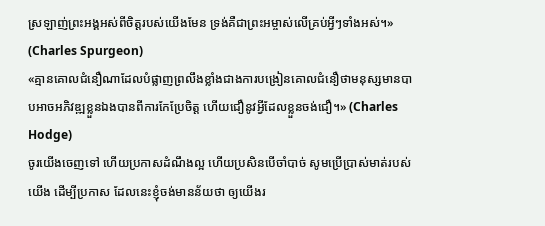ស្រឡាញ់ព្រះអង្គអស់ពីចិត្តរបស់យើងមែន ទ្រង់គឺជាព្រះអម្ចាស់លើគ្រប់អ្វីៗទាំងអស់។» (Charles Spurgeon)
«គ្មានគោលជំនឿណាដែលបំផ្លាញព្រលឹងខ្លាំងជាងការបង្រៀនគោលជំនឿថាមនុស្សមានបាបអាចអភិវឌ្ឍខ្លួនឯងបានពីការកែប្រែចិត្ត ហើយជឿនូវអ្វីដែលខ្លួនចង់ជឿ។» (Charles Hodge)
ចូរយើងចេញទៅ ហើយប្រកាសដំណឹងល្អ ហើយប្រសិនបើចាំបាច់ សូមប្រើប្រាស់មាត់របស់យើង ដើម្បីប្រកាស ដែលនេះខ្ញុំចង់មានន័យថា ឲ្យយើងរ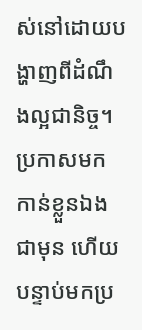ស់នៅដោយបង្ហាញពីដំណឹងល្អជានិច្ច។ ប្រកាសមកកាន់ខ្លួនឯងជាមុន ហើយបន្ទាប់មកប្រ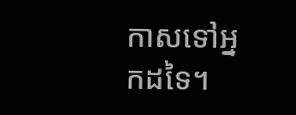កាសទៅអ្នកដទៃ។